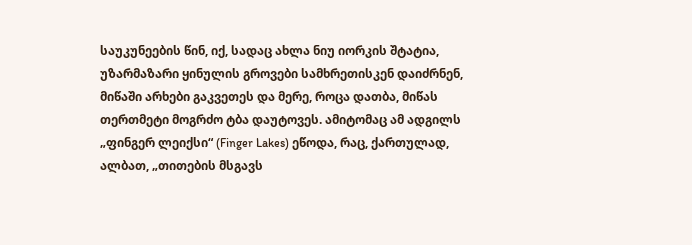საუკუნეების წინ, იქ, სადაც ახლა ნიუ იორკის შტატია, უზარმაზარი ყინულის გროვები სამხრეთისკენ დაიძრნენ, მიწაში არხები გაკვეთეს და მერე, როცა დათბა, მიწას თერთმეტი მოგრძო ტბა დაუტოვეს. ამიტომაც ამ ადგილს „ფინგერ ლეიქსი“ (Finger Lakes) ეწოდა, რაც, ქართულად, ალბათ, „თითების მსგავს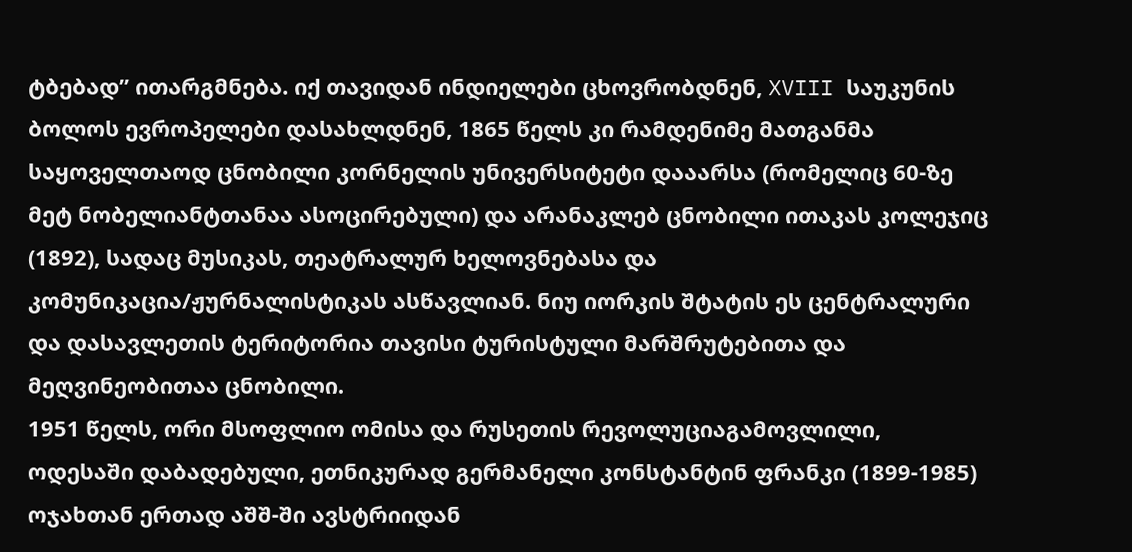ტბებად” ითარგმნება. იქ თავიდან ინდიელები ცხოვრობდნენ, XVIII საუკუნის ბოლოს ევროპელები დასახლდნენ, 1865 წელს კი რამდენიმე მათგანმა საყოველთაოდ ცნობილი კორნელის უნივერსიტეტი დააარსა (რომელიც 60-ზე მეტ ნობელიანტთანაა ასოცირებული) და არანაკლებ ცნობილი ითაკას კოლეჯიც (1892), სადაც მუსიკას, თეატრალურ ხელოვნებასა და კომუნიკაცია/ჟურნალისტიკას ასწავლიან. ნიუ იორკის შტატის ეს ცენტრალური და დასავლეთის ტერიტორია თავისი ტურისტული მარშრუტებითა და მეღვინეობითაა ცნობილი.
1951 წელს, ორი მსოფლიო ომისა და რუსეთის რევოლუციაგამოვლილი, ოდესაში დაბადებული, ეთნიკურად გერმანელი კონსტანტინ ფრანკი (1899-1985) ოჯახთან ერთად აშშ-ში ავსტრიიდან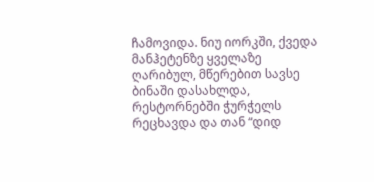ჩამოვიდა. ნიუ იორკში, ქვედა მანჰეტენზე ყველაზე ღარიბულ, მწერებით სავსე ბინაში დასახლდა, რესტორნებში ჭურჭელს რეცხავდა და თან “დიდ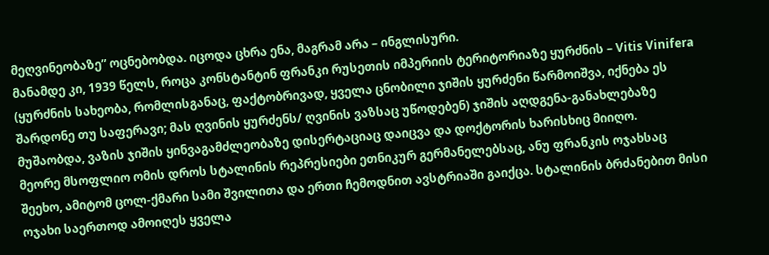მეღვინეობაზე” ოცნებობდა. იცოდა ცხრა ენა, მაგრამ არა – ინგლისური.
მანამდე კი, 1939 წელს, როცა კონსტანტინ ფრანკი რუსეთის იმპერიის ტერიტორიაზე ყურძნის – Vitis Vinifera (ყურძნის სახეობა, რომლისგანაც, ფაქტობრივად, ყველა ცნობილი ჯიშის ყურძენი წარმოიშვა, იქნება ეს შარდონე თუ საფერავი; მას ღვინის ყურძენს/ ღვინის ვაზსაც უწოდებენ) ჯიშის აღდგენა-განახლებაზე მუშაობდა, ვაზის ჯიშის ყინვაგამძლეობაზე დისერტაციაც დაიცვა და დოქტორის ხარისხიც მიიღო.
მეორე მსოფლიო ომის დროს სტალინის რეპრესიები ეთნიკურ გერმანელებსაც, ანუ ფრანკის ოჯახსაც შეეხო, ამიტომ ცოლ-ქმარი სამი შვილითა და ერთი ჩემოდნით ავსტრიაში გაიქცა. სტალინის ბრძანებით მისი ოჯახი საერთოდ ამოიღეს ყველა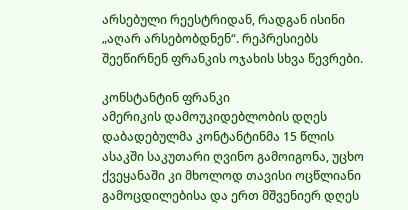არსებული რეესტრიდან, რადგან ისინი „აღარ არსებობდნენ“. რეპრესიებს შეეწირნენ ფრანკის ოჯახის სხვა წევრები.

კონსტანტინ ფრანკი
ამერიკის დამოუკიდებლობის დღეს დაბადებულმა კონტანტინმა 15 წლის ასაკში საკუთარი ღვინო გამოიგონა, უცხო ქვეყანაში კი მხოლოდ თავისი ოცწლიანი გამოცდილებისა და ერთ მშვენიერ დღეს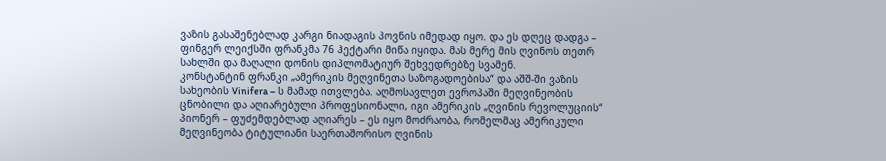ვაზის გასაშენებლად კარგი ნიადაგის პოვნის იმედად იყო. და ეს დღეც დადგა – ფინგერ ლეიქსში ფრანკმა 76 ჰექტარი მიწა იყიდა. მას მერე მის ღვინოს თეთრ სახლში და მაღალი დონის დიპლომატიურ შეხვედრებზე სვამენ.
კონსტანტინ ფრანკი „ამერიკის მეღვინეთა საზოგადოებისა“ და აშშ-ში ვაზის სახეობის Vinifera – ს მამად ითვლება. აღმოსავლეთ ევროპაში მეღვინეობის ცნობილი და აღიარებული პროფესიონალი, იგი ამერიკის „ღვინის რევოლუციის“ პიონერ – ფუძემდებლად აღიარეს – ეს იყო მოძრაობა, რომელმაც ამერიკული მეღვინეობა ტიტულიანი საერთაშორისო ღვინის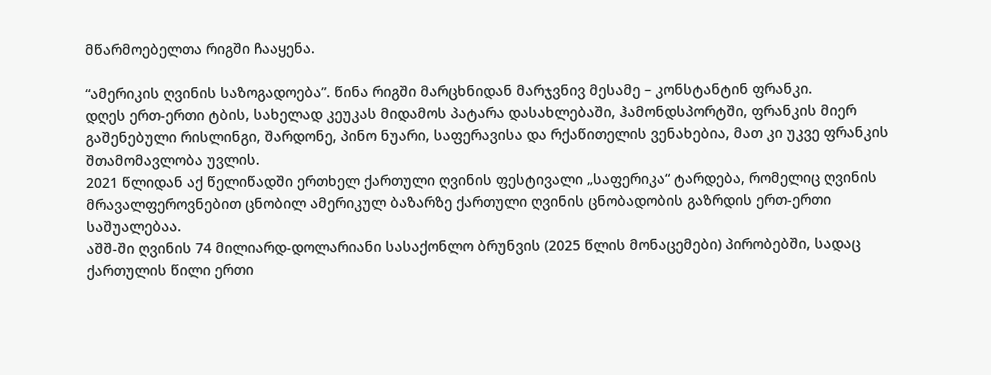მწარმოებელთა რიგში ჩააყენა.

“ამერიკის ღვინის საზოგადოება”. წინა რიგში მარცხნიდან მარჯვნივ მესამე – კონსტანტინ ფრანკი.
დღეს ერთ-ერთი ტბის, სახელად კეუკას მიდამოს პატარა დასახლებაში, ჰამონდსპორტში, ფრანკის მიერ გაშენებული რისლინგი, შარდონე, პინო ნუარი, საფერავისა და რქაწითელის ვენახებია, მათ კი უკვე ფრანკის შთამომავლობა უვლის.
2021 წლიდან აქ წელიწადში ერთხელ ქართული ღვინის ფესტივალი „საფერიკა“ ტარდება, რომელიც ღვინის მრავალფეროვნებით ცნობილ ამერიკულ ბაზარზე ქართული ღვინის ცნობადობის გაზრდის ერთ-ერთი საშუალებაა.
აშშ-ში ღვინის 74 მილიარდ-დოლარიანი სასაქონლო ბრუნვის (2025 წლის მონაცემები) პირობებში, სადაც ქართულის წილი ერთი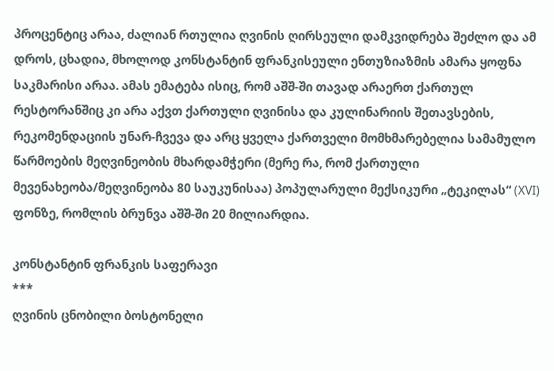პროცენტიც არაა, ძალიან რთულია ღვინის ღირსეული დამკვიდრება შეძლო და ამ დროს, ცხადია, მხოლოდ კონსტანტინ ფრანკისეული ენთუზიაზმის ამარა ყოფნა საკმარისი არაა. ამას ემატება ისიც, რომ აშშ-ში თავად არაერთ ქართულ რესტორანშიც კი არა აქვთ ქართული ღვინისა და კულინარიის შეთავსების, რეკომენდაციის უნარ-ჩვევა და არც ყველა ქართველი მომხმარებელია სამამულო წარმოების მეღვინეობის მხარდამჭერი (მერე რა, რომ ქართული მევენახეობა/მეღვინეობა 80 საუკუნისაა) პოპულარული მექსიკური „ტეკილას“ (XVI) ფონზე, რომლის ბრუნვა აშშ-ში 20 მილიარდია.

კონსტანტინ ფრანკის საფერავი
***
ღვინის ცნობილი ბოსტონელი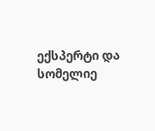ექსპერტი და სომელიე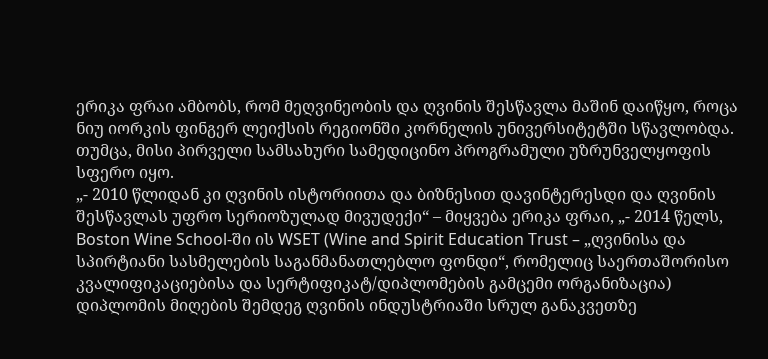ერიკა ფრაი ამბობს, რომ მეღვინეობის და ღვინის შესწავლა მაშინ დაიწყო, როცა ნიუ იორკის ფინგერ ლეიქსის რეგიონში კორნელის უნივერსიტეტში სწავლობდა. თუმცა, მისი პირველი სამსახური სამედიცინო პროგრამული უზრუნველყოფის სფერო იყო.
„- 2010 წლიდან კი ღვინის ისტორიითა და ბიზნესით დავინტერესდი და ღვინის შესწავლას უფრო სერიოზულად მივუდექი“ – მიყვება ერიკა ფრაი, „- 2014 წელს, Boston Wine School-ში ის WSET (Wine and Spirit Education Trust – „ღვინისა და სპირტიანი სასმელების საგანმანათლებლო ფონდი“, რომელიც საერთაშორისო კვალიფიკაციებისა და სერტიფიკატ/დიპლომების გამცემი ორგანიზაცია) დიპლომის მიღების შემდეგ ღვინის ინდუსტრიაში სრულ განაკვეთზე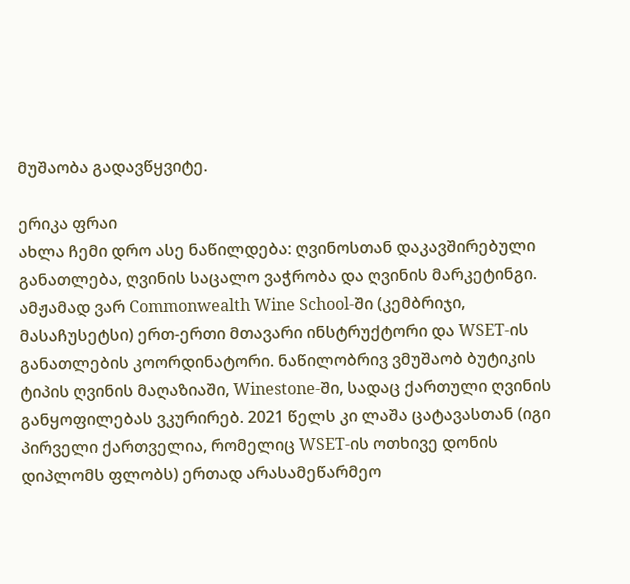მუშაობა გადავწყვიტე.

ერიკა ფრაი
ახლა ჩემი დრო ასე ნაწილდება: ღვინოსთან დაკავშირებული განათლება, ღვინის საცალო ვაჭრობა და ღვინის მარკეტინგი. ამჟამად ვარ Commonwealth Wine School-ში (კემბრიჯი, მასაჩუსეტსი) ერთ-ერთი მთავარი ინსტრუქტორი და WSET-ის განათლების კოორდინატორი. ნაწილობრივ ვმუშაობ ბუტიკის ტიპის ღვინის მაღაზიაში, Winestone-ში, სადაც ქართული ღვინის განყოფილებას ვკურირებ. 2021 წელს კი ლაშა ცატავასთან (იგი პირველი ქართველია, რომელიც WSET-ის ოთხივე დონის დიპლომს ფლობს) ერთად არასამეწარმეო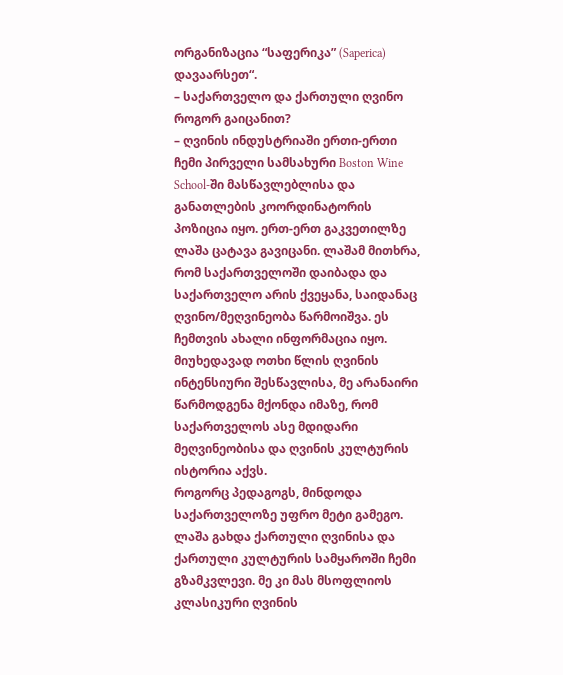ორგანიზაცია “საფერიკა” (Saperica) დავაარსეთ“.
– საქართველო და ქართული ღვინო როგორ გაიცანით?
– ღვინის ინდუსტრიაში ერთი-ერთი ჩემი პირველი სამსახური Boston Wine School-ში მასწავლებლისა და განათლების კოორდინატორის პოზიცია იყო. ერთ-ერთ გაკვეთილზე ლაშა ცატავა გავიცანი. ლაშამ მითხრა, რომ საქართველოში დაიბადა და საქართველო არის ქვეყანა, საიდანაც ღვინო/მეღვინეობა წარმოიშვა. ეს ჩემთვის ახალი ინფორმაცია იყო.
მიუხედავად ოთხი წლის ღვინის ინტენსიური შესწავლისა, მე არანაირი წარმოდგენა მქონდა იმაზე, რომ საქართველოს ასე მდიდარი მეღვინეობისა და ღვინის კულტურის ისტორია აქვს.
როგორც პედაგოგს, მინდოდა საქართველოზე უფრო მეტი გამეგო. ლაშა გახდა ქართული ღვინისა და ქართული კულტურის სამყაროში ჩემი გზამკვლევი. მე კი მას მსოფლიოს კლასიკური ღვინის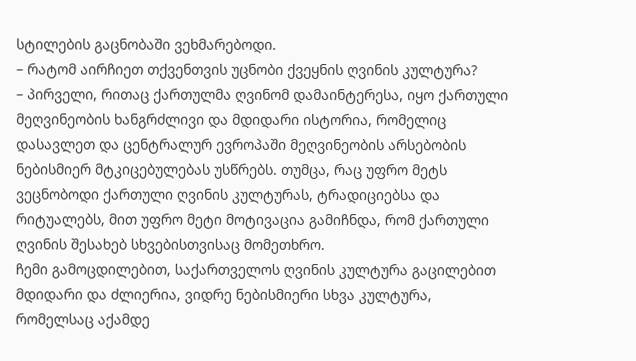სტილების გაცნობაში ვეხმარებოდი.
– რატომ აირჩიეთ თქვენთვის უცნობი ქვეყნის ღვინის კულტურა?
– პირველი, რითაც ქართულმა ღვინომ დამაინტერესა, იყო ქართული მეღვინეობის ხანგრძლივი და მდიდარი ისტორია, რომელიც დასავლეთ და ცენტრალურ ევროპაში მეღვინეობის არსებობის ნებისმიერ მტკიცებულებას უსწრებს. თუმცა, რაც უფრო მეტს ვეცნობოდი ქართული ღვინის კულტურას, ტრადიციებსა და რიტუალებს, მით უფრო მეტი მოტივაცია გამიჩნდა, რომ ქართული ღვინის შესახებ სხვებისთვისაც მომეთხრო.
ჩემი გამოცდილებით, საქართველოს ღვინის კულტურა გაცილებით მდიდარი და ძლიერია, ვიდრე ნებისმიერი სხვა კულტურა, რომელსაც აქამდე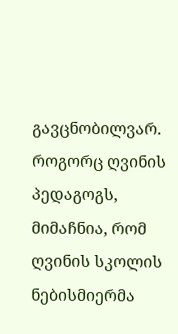გავცნობილვარ.
როგორც ღვინის პედაგოგს, მიმაჩნია, რომ ღვინის სკოლის ნებისმიერმა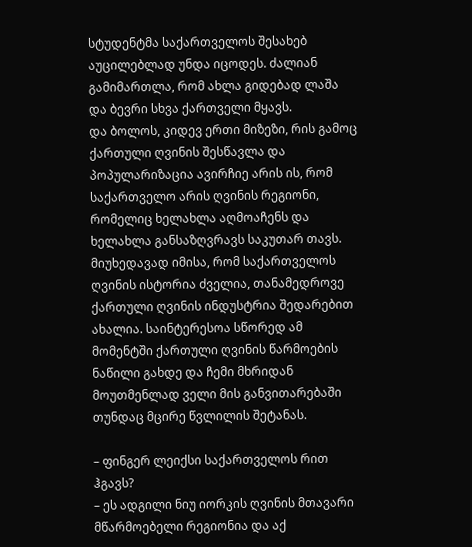სტუდენტმა საქართველოს შესახებ აუცილებლად უნდა იცოდეს. ძალიან გამიმართლა, რომ ახლა გიდებად ლაშა და ბევრი სხვა ქართველი მყავს.
და ბოლოს, კიდევ ერთი მიზეზი, რის გამოც ქართული ღვინის შესწავლა და პოპულარიზაცია ავირჩიე არის ის, რომ საქართველო არის ღვინის რეგიონი, რომელიც ხელახლა აღმოაჩენს და ხელახლა განსაზღვრავს საკუთარ თავს. მიუხედავად იმისა, რომ საქართველოს ღვინის ისტორია ძველია, თანამედროვე ქართული ღვინის ინდუსტრია შედარებით ახალია. საინტერესოა სწორედ ამ მომენტში ქართული ღვინის წარმოების ნაწილი გახდე და ჩემი მხრიდან მოუთმენლად ველი მის განვითარებაში თუნდაც მცირე წვლილის შეტანას.

– ფინგერ ლეიქსი საქართველოს რით ჰგავს?
– ეს ადგილი ნიუ იორკის ღვინის მთავარი მწარმოებელი რეგიონია და აქ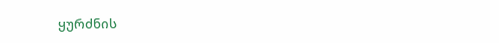ყურძნის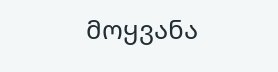მოყვანა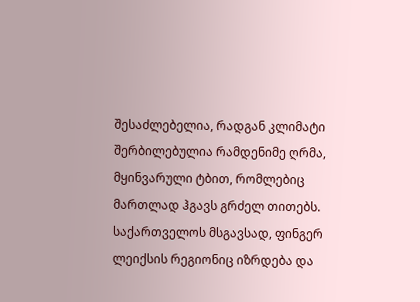შესაძლებელია, რადგან კლიმატი შერბილებულია რამდენიმე ღრმა, მყინვარული ტბით, რომლებიც მართლად ჰგავს გრძელ თითებს.
საქართველოს მსგავსად, ფინგერ ლეიქსის რეგიონიც იზრდება და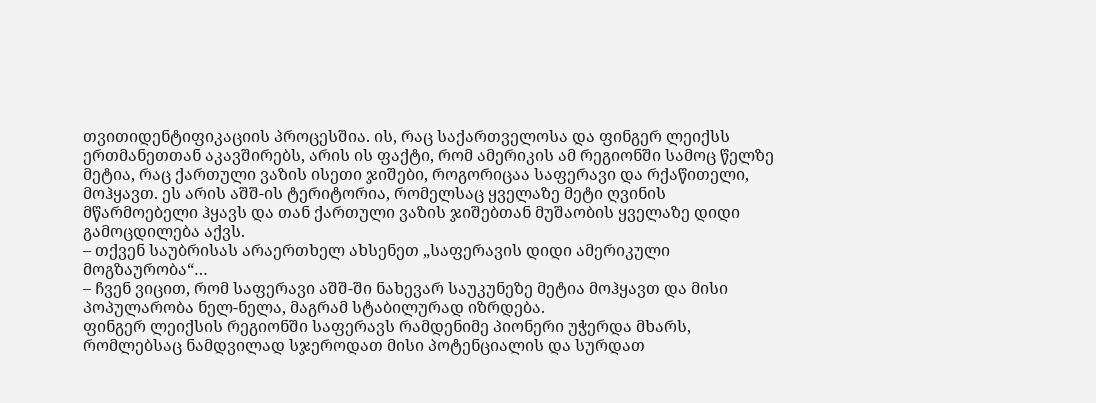თვითიდენტიფიკაციის პროცესშია. ის, რაც საქართველოსა და ფინგერ ლეიქსს ერთმანეთთან აკავშირებს, არის ის ფაქტი, რომ ამერიკის ამ რეგიონში სამოც წელზე მეტია, რაც ქართული ვაზის ისეთი ჯიშები, როგორიცაა საფერავი და რქაწითელი, მოჰყავთ. ეს არის აშშ-ის ტერიტორია, რომელსაც ყველაზე მეტი ღვინის მწარმოებელი ჰყავს და თან ქართული ვაზის ჯიშებთან მუშაობის ყველაზე დიდი გამოცდილება აქვს.
– თქვენ საუბრისას არაერთხელ ახსენეთ „საფერავის დიდი ამერიკული მოგზაურობა“…
– ჩვენ ვიცით, რომ საფერავი აშშ-ში ნახევარ საუკუნეზე მეტია მოჰყავთ და მისი პოპულარობა ნელ-ნელა, მაგრამ სტაბილურად იზრდება.
ფინგერ ლეიქსის რეგიონში საფერავს რამდენიმე პიონერი უჭერდა მხარს, რომლებსაც ნამდვილად სჯეროდათ მისი პოტენციალის და სურდათ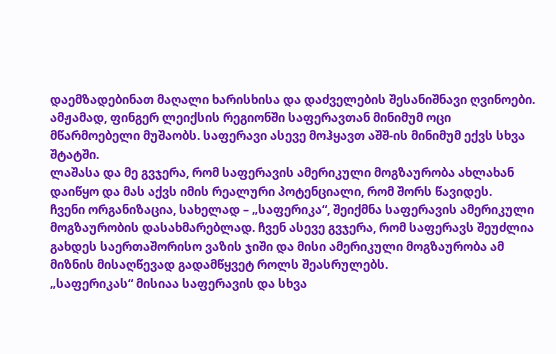დაემზადებინათ მაღალი ხარისხისა და დაძველების შესანიშნავი ღვინოები. ამჟამად, ფინგერ ლეიქსის რეგიონში საფერავთან მინიმუმ ოცი მწარმოებელი მუშაობს. საფერავი ასევე მოჰყავთ აშშ-ის მინიმუმ ექვს სხვა შტატში.
ლაშასა და მე გვჯერა, რომ საფერავის ამერიკული მოგზაურობა ახლახან დაიწყო და მას აქვს იმის რეალური პოტენციალი, რომ შორს წავიდეს.
ჩვენი ორგანიზაცია, სახელად – „საფერიკა“, შეიქმნა საფერავის ამერიკული მოგზაურობის დასახმარებლად. ჩვენ ასევე გვჯერა, რომ საფერავს შეუძლია გახდეს საერთაშორისო ვაზის ჯიში და მისი ამერიკული მოგზაურობა ამ მიზნის მისაღწევად გადამწყვეტ როლს შეასრულებს.
„საფერიკას“ მისიაა საფერავის და სხვა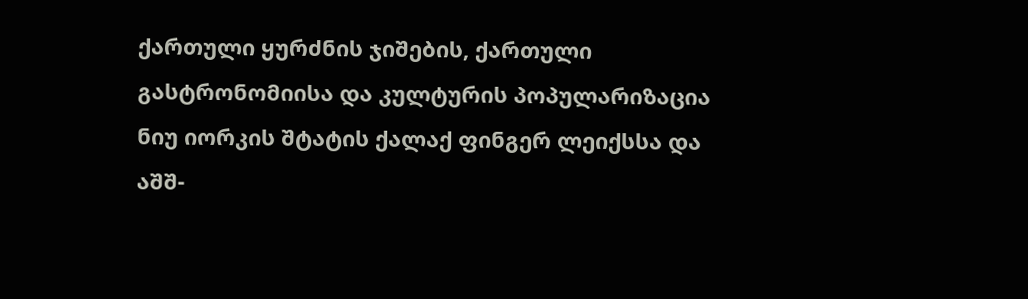ქართული ყურძნის ჯიშების, ქართული გასტრონომიისა და კულტურის პოპულარიზაცია ნიუ იორკის შტატის ქალაქ ფინგერ ლეიქსსა და აშშ-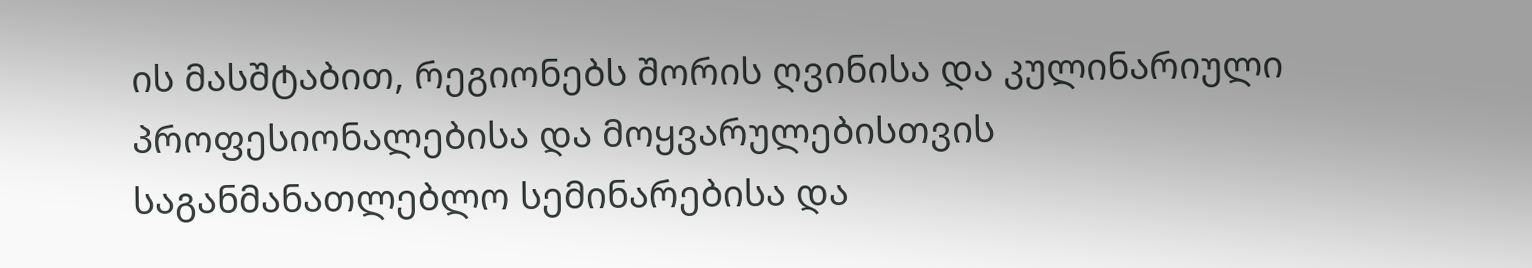ის მასშტაბით, რეგიონებს შორის ღვინისა და კულინარიული პროფესიონალებისა და მოყვარულებისთვის საგანმანათლებლო სემინარებისა და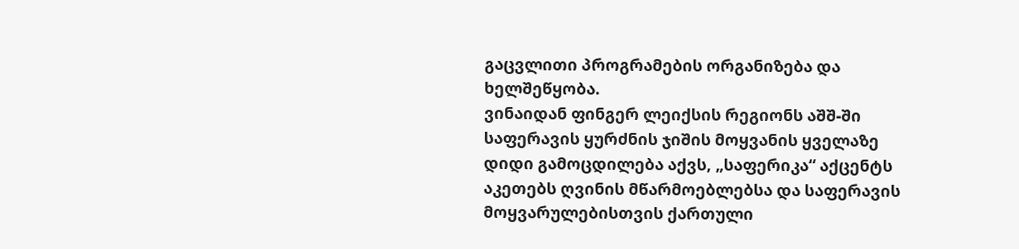გაცვლითი პროგრამების ორგანიზება და ხელშეწყობა.
ვინაიდან ფინგერ ლეიქსის რეგიონს აშშ-ში საფერავის ყურძნის ჯიშის მოყვანის ყველაზე დიდი გამოცდილება აქვს, „საფერიკა“ აქცენტს აკეთებს ღვინის მწარმოებლებსა და საფერავის მოყვარულებისთვის ქართული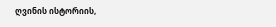ღვინის ისტორიის,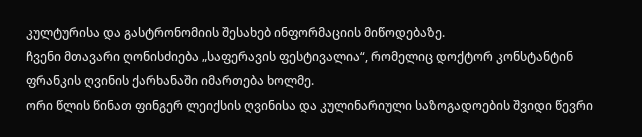კულტურისა და გასტრონომიის შესახებ ინფორმაციის მიწოდებაზე.
ჩვენი მთავარი ღონისძიება „საფერავის ფესტივალია“, რომელიც დოქტორ კონსტანტინ ფრანკის ღვინის ქარხანაში იმართება ხოლმე.
ორი წლის წინათ ფინგერ ლეიქსის ღვინისა და კულინარიული საზოგადოების შვიდი წევრი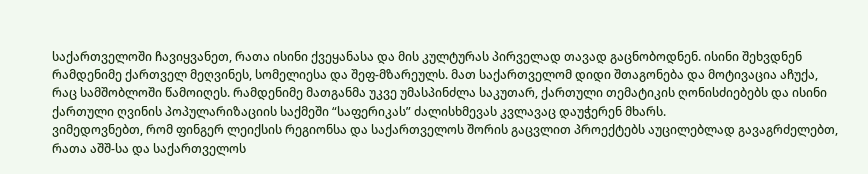საქართველოში ჩავიყვანეთ, რათა ისინი ქვეყანასა და მის კულტურას პირველად თავად გაცნობოდნენ. ისინი შეხვდნენ რამდენიმე ქართველ მეღვინეს, სომელიესა და შეფ-მზარეულს. მათ საქართველომ დიდი შთაგონება და მოტივაცია აჩუქა, რაც სამშობლოში წამოიღეს. რამდენიმე მათგანმა უკვე უმასპინძლა საკუთარ, ქართული თემატიკის ღონისძიებებს და ისინი ქართული ღვინის პოპულარიზაციის საქმეში “საფერიკას” ძალისხმევას კვლავაც დაუჭერენ მხარს.
ვიმედოვნებთ, რომ ფინგერ ლეიქსის რეგიონსა და საქართველოს შორის გაცვლით პროექტებს აუცილებლად გავაგრძელებთ, რათა აშშ-სა და საქართველოს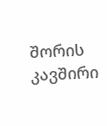შორის კავშირი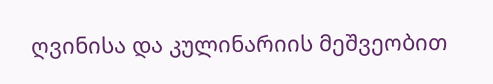ღვინისა და კულინარიის მეშვეობით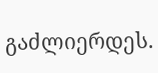გაძლიერდეს.